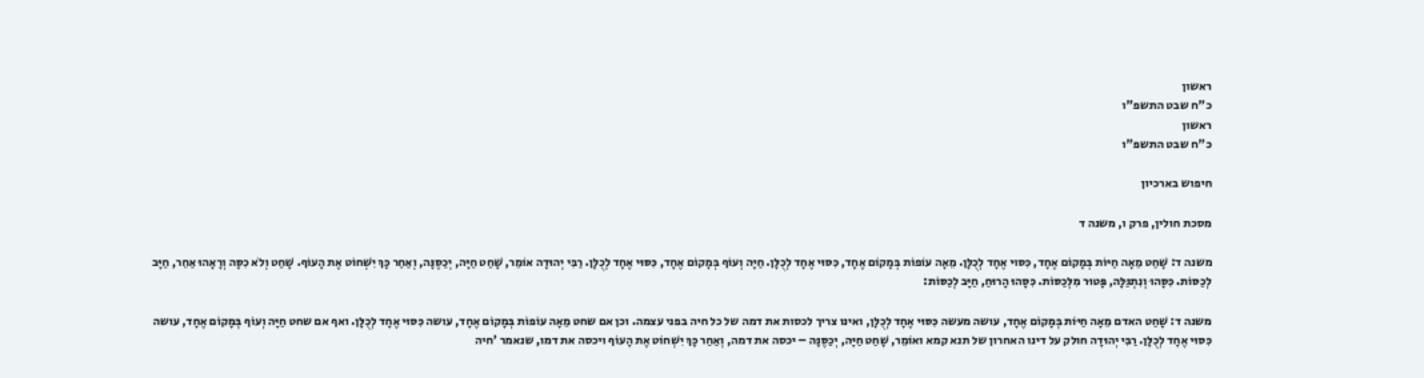ראשון
כ"ח שבט התשפ"ו
ראשון
כ"ח שבט התשפ"ו

חיפוש בארכיון

מסכת חולין, פרק ו, משנה ד

משנה ד: שָׁחַט מֵאָה חַיּוֹת בְּמָקוֹם אֶחָד, כִּסּוּי אֶחָד לְכֻלָּן. מֵאָה עוֹפוֹת בְּמָקוֹם אֶחָד, כִּסּוּי אֶחָד לְכֻלָּן. חַיָּה וְעוֹף בְּמָקוֹם אֶחָד, כִּסּוּי אֶחָד לְכֻלָּן. רַבִּי יְהוּדָה אוֹמֵר, שָׁחַט חַיָּה, יְכַסֶּנָּה, וְאַחַר כָּךְ יִשְׁחוֹט אֶת הָעוֹף. שָׁחַט וְלֹא כִסָּה וְרָאָהוּ אַחֵר, חַיָּב לְכַסּוֹת. כִּסָּהוּ וְנִתְגַּלָּה, פָּטוּר מִלְּכַסּוֹת. כִּסָּהוּ הָרוּחַ, חַיָּב לְכַסּוֹת:

משנה ד: שָׁחַט האדם מֵאָה חַיּוֹת בְּמָקוֹם אֶחָד, עושה מעשה כִּסּוּי אֶחָד לְכֻלָּן, ואינו צריך לכסות את דמה של כל חיה בפני עצמה. וכן אם שחט מֵאָה עוֹפוֹת בְּמָקוֹם אֶחָד, עושה כִּסּוּי אֶחָד לְכֻלָּן. ואף אם שחט חַיָּה וְעוֹף בְּמָקוֹם אֶחָד, עושה כִּסּוּי אֶחָד לְכֻלָּן. רַבִּי יְהוּדָה חולק על דינו האחרון של תנא קמא ואוֹמֵר, שָׁחַט חַיָּה, יְכַסֶּנָּה – יכסה את דמה, וְאַחַר כָּךְ יִשְׁחוֹט אֶת הָעוֹף ויכסה את דמו, שנאמר 'חיה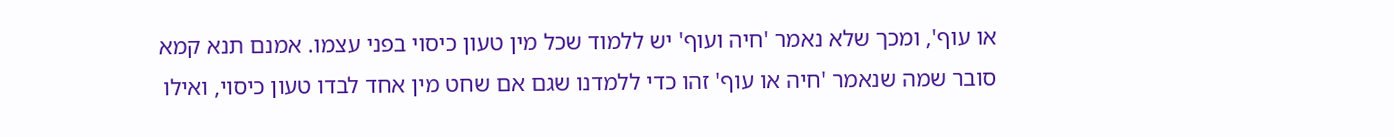או עוף', ומכך שלא נאמר 'חיה ועוף' יש ללמוד שכל מין טעון כיסוי בפני עצמו. אמנם תנא קמא סובר שמה שנאמר 'חיה או עוף' זהו כדי ללמדנו שגם אם שחט מין אחד לבדו טעון כיסוי, ואילו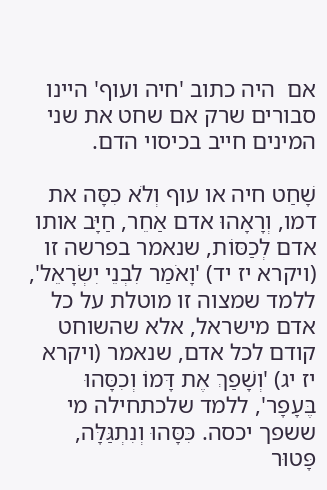אם  היה כתוב 'חיה ועוף' היינו סבורים שרק אם שחט את שני המינים חייב בכיסוי הדם.

שָׁחַט חיה או עוף וְלֹא כִסָּה את דמו, וְרָאָהוּ אדם אַחֵר, חַיָּב אותו אדם לְכַסּוֹת, שנאמר בפרשה זו (ויקרא יז יד) 'וָאֹמַר לִבְנֵי יִשְׂרָאֵל', ללמד שמצוה זו מוטלת על כל אדם מישראל, אלא שהשוחט קודם לכל אדם, שנאמר (ויקרא יז יג) 'וְשָׁפַךְ אֶת דָּמוֹ וְכִסָּהוּ בֶּעָפָר', ללמד שלכתחילה מי ששפך יכסה. כִּסָּהוּ וְנִתְגַּלָּה, פָּטוּר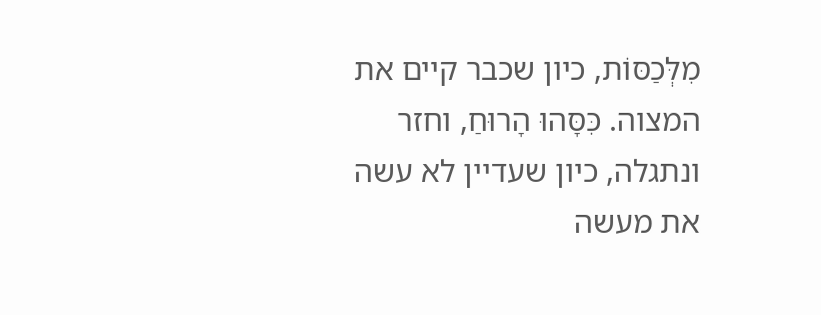מִלְּכַסּוֹת, כיון שכבר קיים את המצוה. כִּסָּהוּ הָרוּחַ, וחזר ונתגלה, כיון שעדיין לא עשה את מעשה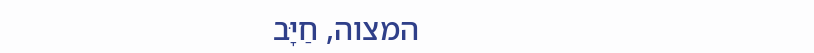המצוה, חַיָּב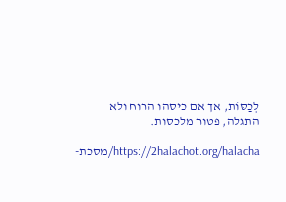לְכַסּוֹת, אך אם כיסהו הרוח ולא התגלה, פטור מלכסות.

https://2halachot.org/halacha/מסכת-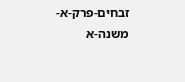זבחים-פרק-א-משנה-א